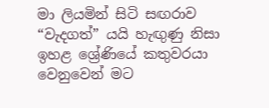මා ලියමින් සිටි සඟරාව “වැදගත්” යයි හැඟුණු නිසා ඉහළ ශ්‍රේණියේ කතුවරයා වෙනුවෙන් මට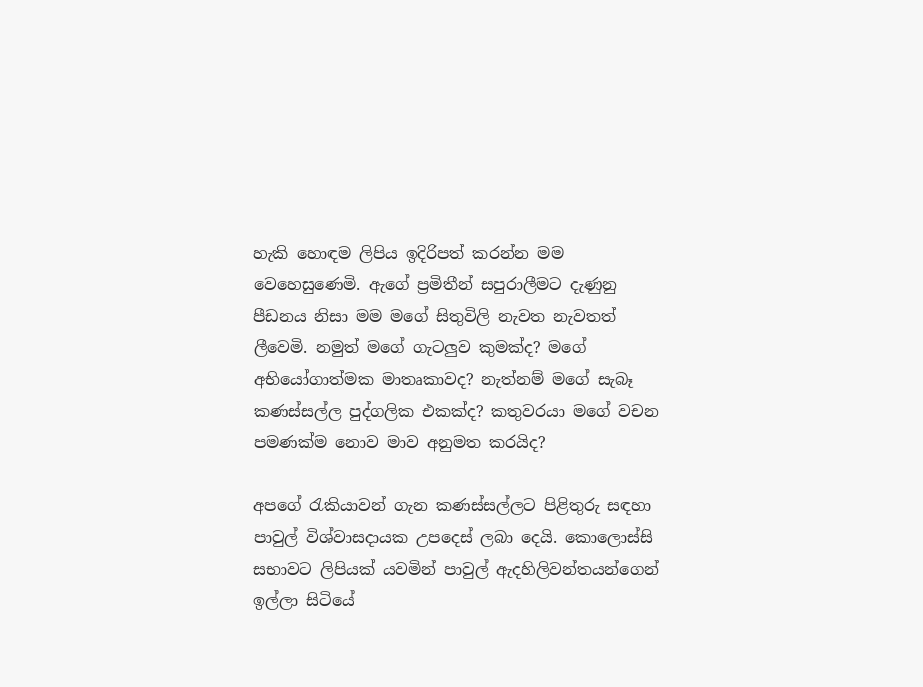හැකි හොඳම ලිපිය ඉදිරිපත් කරන්න මම වෙහෙසුණෙමි. ඇගේ ප්‍රමිතීන් සපුරාලීමට දැණුනු පීඩනය නිසා මම මගේ සිතුවිලි නැවත නැවතත් ලීවෙමි. නමුත් මගේ ගැටලුව කුමක්ද? මගේ අභියෝගාත්මක මාතෘකාවද? නැත්නම් මගේ සැබෑ කණස්සල්ල පුද්ගලික එකක්ද? කතුවරයා මගේ වචන පමණක්ම නොව මාව අනුමත කරයිද?

අපගේ රැකියාවන් ගැන කණස්සල්ලට පිළිතුරු සඳහා පාවුල් විශ්වාසදායක උපදෙස් ලබා දෙයි. කොලොස්සි සභාවට ලිපියක් යවමින් පාවුල් ඇදහිලිවන්තයන්ගෙන් ඉල්ලා සිටියේ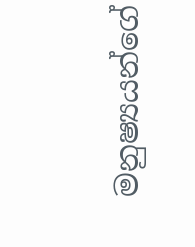මනුෂ්‍යයන්ගේ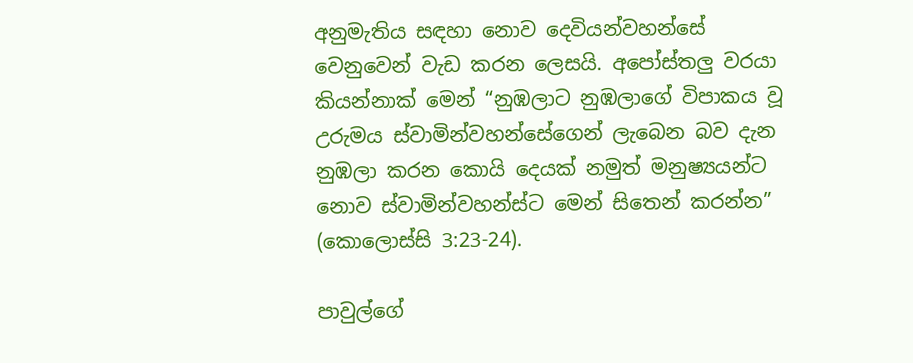අනුමැතිය සඳහා නොව දෙවියන්වහන්සේ වෙනුවෙන් වැඩ කරන ලෙසයි. අපෝස්තලු වරයා කියන්නාක් මෙන් “නුඹලාට නුඹලාගේ විපාකය වූ උරුමය ස්වාමින්වහන්සේගෙන් ලැබෙන බව දැන නුඹලා කරන කොයි දෙයක් නමුත් මනුෂ්‍යයන්ට නොව ස්වාමින්වහන්ස්ට මෙන් සිතෙන් කරන්න” (කොලොස්සි 3:23-24).

පාවුල්ගේ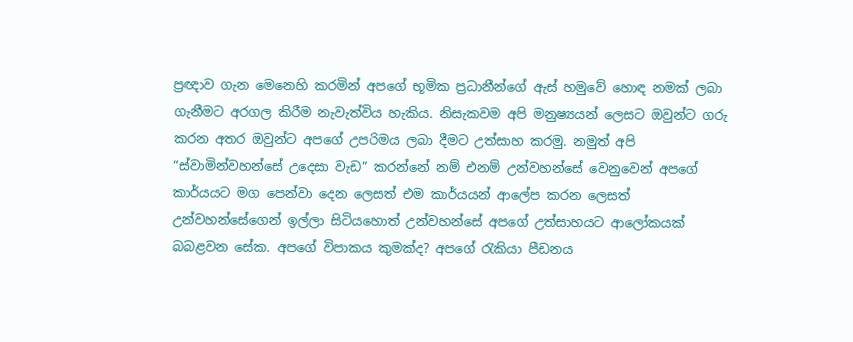ප්‍රඥාව ගැන මෙනෙහි කරමින් අපගේ භූමික ප්‍රධානීන්ගේ ඇස් හමුවේ හොඳ නමක් ලබා ගැනීමට අරගල කිරීම නැවැත්විය හැකිය. නිසැකවම අපි මනුෂ්‍යයන් ලෙසට ඔවුන්ට ගරු කරන අතර ඔවුන්ට අපගේ උපරිමය ලබා දීමට උත්සාහ කරමු. නමුත් අපි “ස්වාමින්වහන්සේ උදෙසා වැඩ” කරන්නේ නම් එනම් උන්වහන්සේ වෙනුවෙන් අපගේ කාර්යයට මග පෙන්වා දෙන ලෙසත් එම කාර්යයන් ආලේප කරන ලෙසත් උන්වහන්සේගෙන් ඉල්ලා සිටියහොත් උන්වහන්සේ අපගේ උත්සාහයට ආලෝකයක් බබළවන සේක. අපගේ විපාකය කුමක්ද? අපගේ රැකියා පීඩනය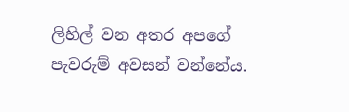ලිහිල් වන අතර අපගේ පැවරුම් අවසන් වන්නේය.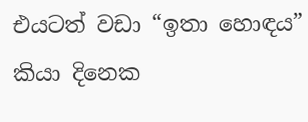එයටත් වඩා “ඉතා හොඳය” කියා දිනෙක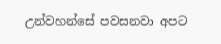උන්වහන්සේ පවසනවා අපට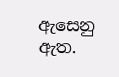ඇසෙනු ඇත.